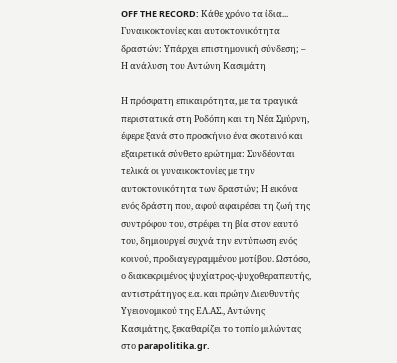OFF THE RECORD: Κάθε χρόνο τα ίδια...
Γυναικοκτονίες και αυτοκτονικότητα δραστών: Υπάρχει επιστημονική σύνδεση; – Η ανάλυση του Αντώνη Κασιμάτη

Η πρόσφατη επικαιρότητα, με τα τραγικά περιστατικά στη Ροδόπη και τη Νέα Σμύρνη, έφερε ξανά στο προσκήνιο ένα σκοτεινό και εξαιρετικά σύνθετο ερώτημα: Συνδέονται τελικά οι γυναικοκτονίες με την αυτοκτονικότητα των δραστών; Η εικόνα ενός δράστη που, αφού αφαιρέσει τη ζωή της συντρόφου του, στρέφει τη βία στον εαυτό του, δημιουργεί συχνά την εντύπωση ενός κοινού, προδιαγεγραμμένου μοτίβου. Ωστόσο, ο διακεκριμένος ψυχίατρος-ψυχοθεραπευτής, αντιστράτηγος ε.α. και πρώην Διευθυντής Υγειονομικού της ΕΛ.ΑΣ., Αντώνης Κασιμάτης, ξεκαθαρίζει το τοπίο μιλώντας στο parapolitika.gr.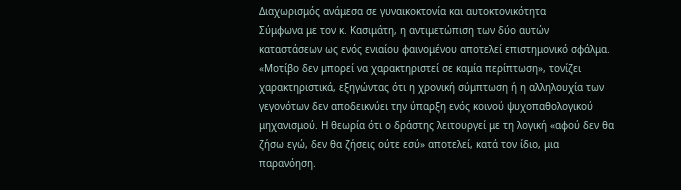Διαχωρισμός ανάμεσα σε γυναικοκτονία και αυτοκτονικότητα
Σύμφωνα με τον κ. Κασιμάτη, η αντιμετώπιση των δύο αυτών καταστάσεων ως ενός ενιαίου φαινομένου αποτελεί επιστημονικό σφάλμα. «Μοτίβο δεν μπορεί να χαρακτηριστεί σε καμία περίπτωση», τονίζει χαρακτηριστικά, εξηγώντας ότι η χρονική σύμπτωση ή η αλληλουχία των γεγονότων δεν αποδεικνύει την ύπαρξη ενός κοινού ψυχοπαθολογικού μηχανισμού. Η θεωρία ότι ο δράστης λειτουργεί με τη λογική «αφού δεν θα ζήσω εγώ, δεν θα ζήσεις ούτε εσύ» αποτελεί, κατά τον ίδιο, μια παρανόηση.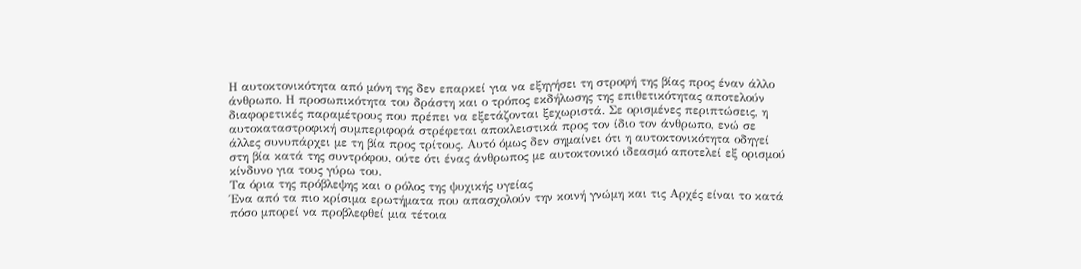Η αυτοκτονικότητα από μόνη της δεν επαρκεί για να εξηγήσει τη στροφή της βίας προς έναν άλλο άνθρωπο. Η προσωπικότητα του δράστη και ο τρόπος εκδήλωσης της επιθετικότητας αποτελούν διαφορετικές παραμέτρους που πρέπει να εξετάζονται ξεχωριστά. Σε ορισμένες περιπτώσεις, η αυτοκαταστροφική συμπεριφορά στρέφεται αποκλειστικά προς τον ίδιο τον άνθρωπο, ενώ σε άλλες συνυπάρχει με τη βία προς τρίτους. Αυτό όμως δεν σημαίνει ότι η αυτοκτονικότητα οδηγεί στη βία κατά της συντρόφου, ούτε ότι ένας άνθρωπος με αυτοκτονικό ιδεασμό αποτελεί εξ ορισμού κίνδυνο για τους γύρω του.
Τα όρια της πρόβλεψης και ο ρόλος της ψυχικής υγείας
Ένα από τα πιο κρίσιμα ερωτήματα που απασχολούν την κοινή γνώμη και τις Αρχές είναι το κατά πόσο μπορεί να προβλεφθεί μια τέτοια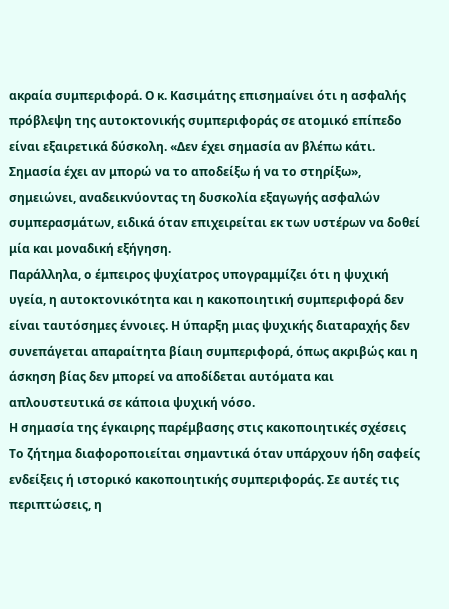ακραία συμπεριφορά. Ο κ. Κασιμάτης επισημαίνει ότι η ασφαλής πρόβλεψη της αυτοκτονικής συμπεριφοράς σε ατομικό επίπεδο είναι εξαιρετικά δύσκολη. «Δεν έχει σημασία αν βλέπω κάτι. Σημασία έχει αν μπορώ να το αποδείξω ή να το στηρίξω», σημειώνει, αναδεικνύοντας τη δυσκολία εξαγωγής ασφαλών συμπερασμάτων, ειδικά όταν επιχειρείται εκ των υστέρων να δοθεί μία και μοναδική εξήγηση.
Παράλληλα, ο έμπειρος ψυχίατρος υπογραμμίζει ότι η ψυχική υγεία, η αυτοκτονικότητα και η κακοποιητική συμπεριφορά δεν είναι ταυτόσημες έννοιες. Η ύπαρξη μιας ψυχικής διαταραχής δεν συνεπάγεται απαραίτητα βίαιη συμπεριφορά, όπως ακριβώς και η άσκηση βίας δεν μπορεί να αποδίδεται αυτόματα και απλουστευτικά σε κάποια ψυχική νόσο.
Η σημασία της έγκαιρης παρέμβασης στις κακοποιητικές σχέσεις
Το ζήτημα διαφοροποιείται σημαντικά όταν υπάρχουν ήδη σαφείς ενδείξεις ή ιστορικό κακοποιητικής συμπεριφοράς. Σε αυτές τις περιπτώσεις, η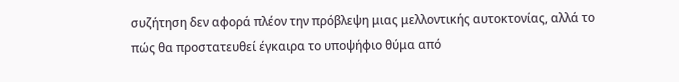συζήτηση δεν αφορά πλέον την πρόβλεψη μιας μελλοντικής αυτοκτονίας, αλλά το πώς θα προστατευθεί έγκαιρα το υποψήφιο θύμα από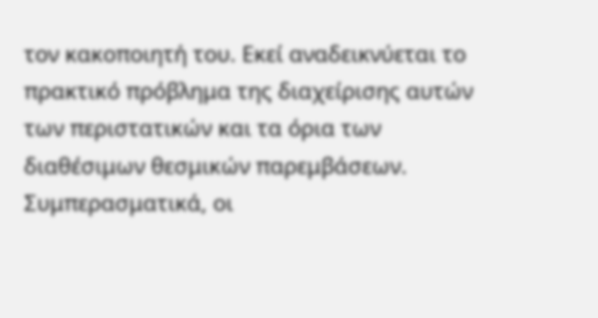τον κακοποιητή του. Εκεί αναδεικνύεται το πρακτικό πρόβλημα της διαχείρισης αυτών των περιστατικών και τα όρια των διαθέσιμων θεσμικών παρεμβάσεων.
Συμπερασματικά, οι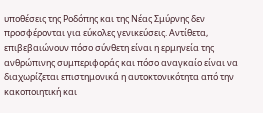υποθέσεις της Ροδόπης και της Νέας Σμύρνης δεν προσφέρονται για εύκολες γενικεύσεις. Αντίθετα, επιβεβαιώνουν πόσο σύνθετη είναι η ερμηνεία της ανθρώπινης συμπεριφοράς και πόσο αναγκαίο είναι να διαχωρίζεται επιστημονικά η αυτοκτονικότητα από την κακοποιητική και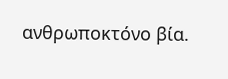ανθρωποκτόνο βία.